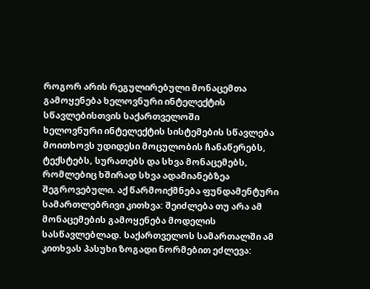როგორ არის რეგულირებული მონაცემთა გამოყენება ხელოვნური ინტელექტის სწავლებისთვის საქართველოში
ხელოვნური ინტელექტის სისტემების სწავლება მოითხოვს უდიდესი მოცულობის ჩანაწერებს, ტექსტებს, სურათებს და სხვა მონაცემებს, რომლებიც ხშირად სხვა ადამიანებზეა შეგროვებული. აქ წარმოიქმნება ფუნდამენტური სამართლებრივი კითხვა: შეიძლება თუ არა ამ მონაცემების გამოყენება მოდელის სასწავლებლად. საქართველოს სამართალში ამ კითხვას პასუხი ზოგადი ნორმებით ეძლევა: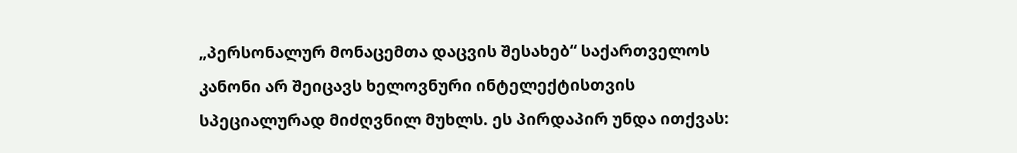„პერსონალურ მონაცემთა დაცვის შესახებ“ საქართველოს კანონი არ შეიცავს ხელოვნური ინტელექტისთვის სპეციალურად მიძღვნილ მუხლს. ეს პირდაპირ უნდა ითქვას: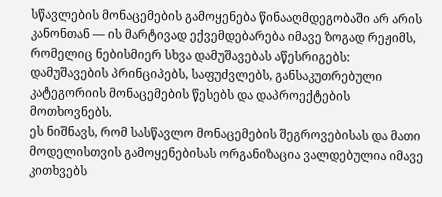სწავლების მონაცემების გამოყენება წინააღმდეგობაში არ არის კანონთან — ის მარტივად ექვემდებარება იმავე ზოგად რეჟიმს, რომელიც ნებისმიერ სხვა დამუშავებას აწესრიგებს: დამუშავების პრინციპებს, საფუძვლებს, განსაკუთრებული კატეგორიის მონაცემების წესებს და დაპროექტების მოთხოვნებს.
ეს ნიშნავს, რომ სასწავლო მონაცემების შეგროვებისას და მათი მოდელისთვის გამოყენებისას ორგანიზაცია ვალდებულია იმავე კითხვებს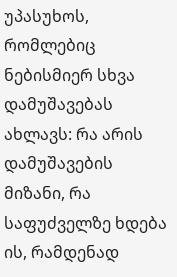უპასუხოს, რომლებიც ნებისმიერ სხვა დამუშავებას ახლავს: რა არის დამუშავების მიზანი, რა საფუძველზე ხდება ის, რამდენად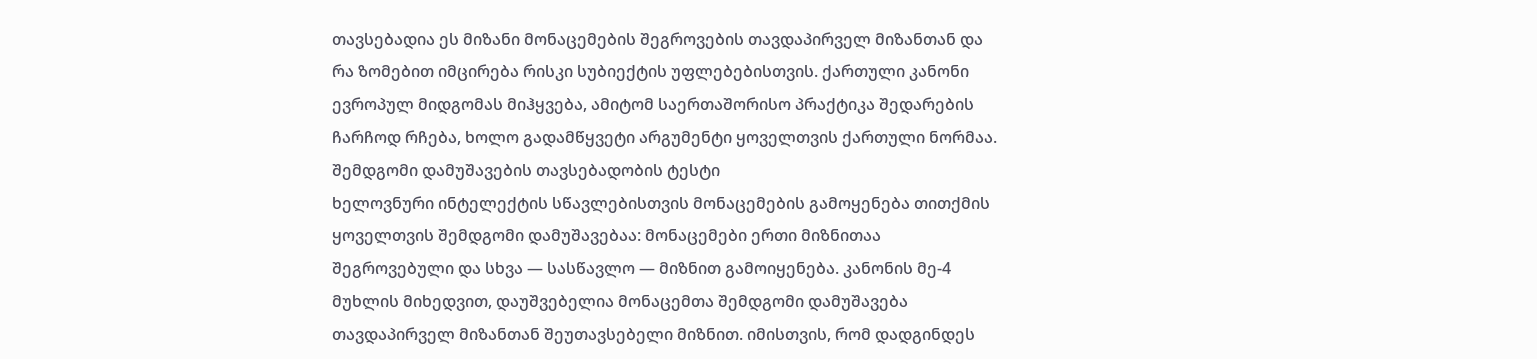თავსებადია ეს მიზანი მონაცემების შეგროვების თავდაპირველ მიზანთან და რა ზომებით იმცირება რისკი სუბიექტის უფლებებისთვის. ქართული კანონი ევროპულ მიდგომას მიჰყვება, ამიტომ საერთაშორისო პრაქტიკა შედარების ჩარჩოდ რჩება, ხოლო გადამწყვეტი არგუმენტი ყოველთვის ქართული ნორმაა.
შემდგომი დამუშავების თავსებადობის ტესტი
ხელოვნური ინტელექტის სწავლებისთვის მონაცემების გამოყენება თითქმის ყოველთვის შემდგომი დამუშავებაა: მონაცემები ერთი მიზნითაა შეგროვებული და სხვა — სასწავლო — მიზნით გამოიყენება. კანონის მე-4 მუხლის მიხედვით, დაუშვებელია მონაცემთა შემდგომი დამუშავება თავდაპირველ მიზანთან შეუთავსებელი მიზნით. იმისთვის, რომ დადგინდეს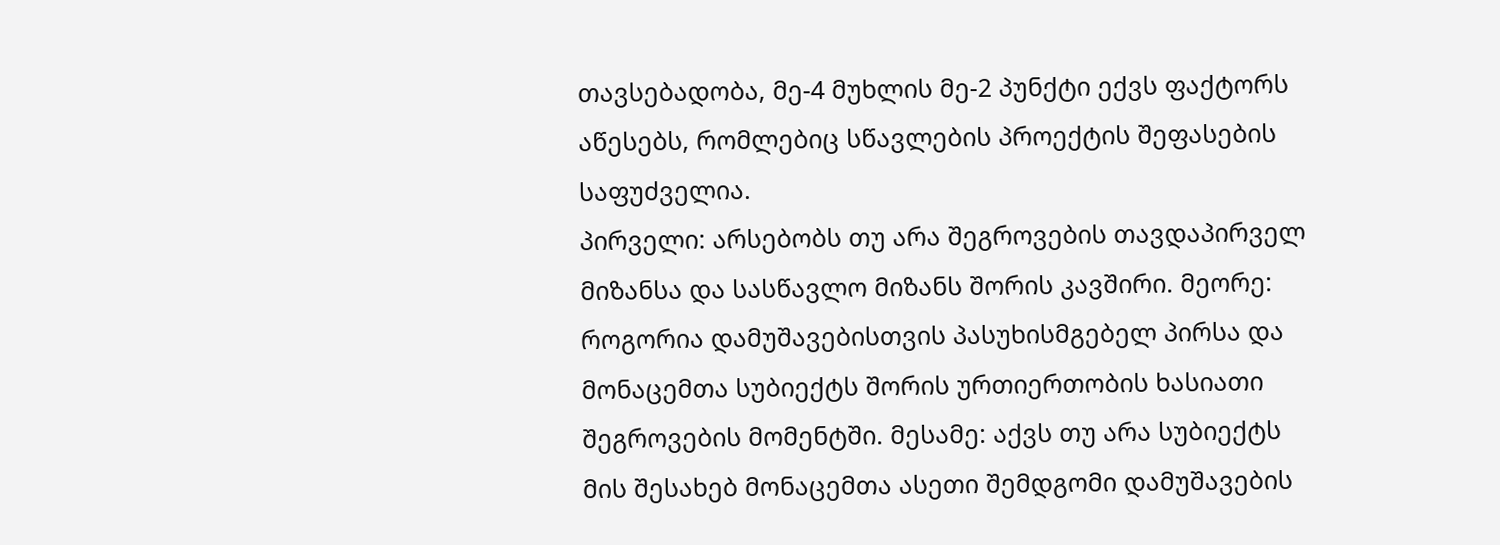თავსებადობა, მე-4 მუხლის მე-2 პუნქტი ექვს ფაქტორს აწესებს, რომლებიც სწავლების პროექტის შეფასების საფუძველია.
პირველი: არსებობს თუ არა შეგროვების თავდაპირველ მიზანსა და სასწავლო მიზანს შორის კავშირი. მეორე: როგორია დამუშავებისთვის პასუხისმგებელ პირსა და მონაცემთა სუბიექტს შორის ურთიერთობის ხასიათი შეგროვების მომენტში. მესამე: აქვს თუ არა სუბიექტს მის შესახებ მონაცემთა ასეთი შემდგომი დამუშავების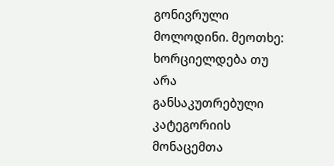გონივრული მოლოდინი. მეოთხე: ხორციელდება თუ არა განსაკუთრებული კატეგორიის მონაცემთა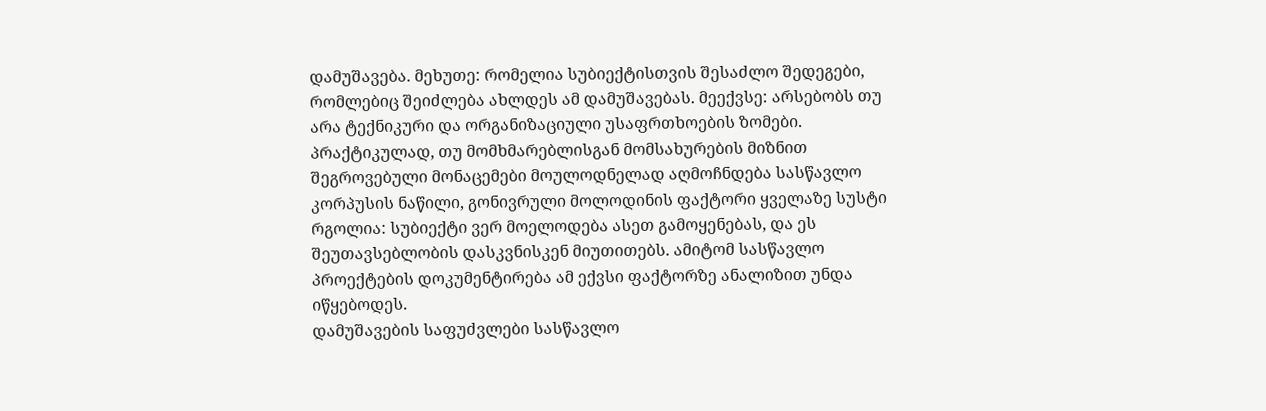დამუშავება. მეხუთე: რომელია სუბიექტისთვის შესაძლო შედეგები, რომლებიც შეიძლება ახლდეს ამ დამუშავებას. მეექვსე: არსებობს თუ არა ტექნიკური და ორგანიზაციული უსაფრთხოების ზომები.
პრაქტიკულად, თუ მომხმარებლისგან მომსახურების მიზნით შეგროვებული მონაცემები მოულოდნელად აღმოჩნდება სასწავლო კორპუსის ნაწილი, გონივრული მოლოდინის ფაქტორი ყველაზე სუსტი რგოლია: სუბიექტი ვერ მოელოდება ასეთ გამოყენებას, და ეს შეუთავსებლობის დასკვნისკენ მიუთითებს. ამიტომ სასწავლო პროექტების დოკუმენტირება ამ ექვსი ფაქტორზე ანალიზით უნდა იწყებოდეს.
დამუშავების საფუძვლები სასწავლო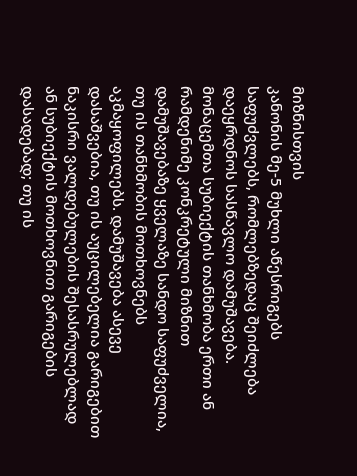მიზნისთვის
კანონის მე-5 მუხლი აწესრიგებს საფუძვლებს, რომლებზედაც შეიძლება დაეყრდნოს სასწავლო დამუშავება. მონაცემთა სუბიექტის თანხმობა ერთი ან რამდენიმე კონკრეტული მიზნით დამუშავებაზე ყველაზე სანდო საფუძველია, თუ ის თანხმობის მოთხოვნებს აკმაყოფილებს. დამუშავება ასევე დასაშვებია, თუ ის აუცილებელია გარიგებით ნაკისრი ვალდებულების შესასრულებლად ან სუბიექტის მოთხოვნით გარიგების დასადებად; თუ ის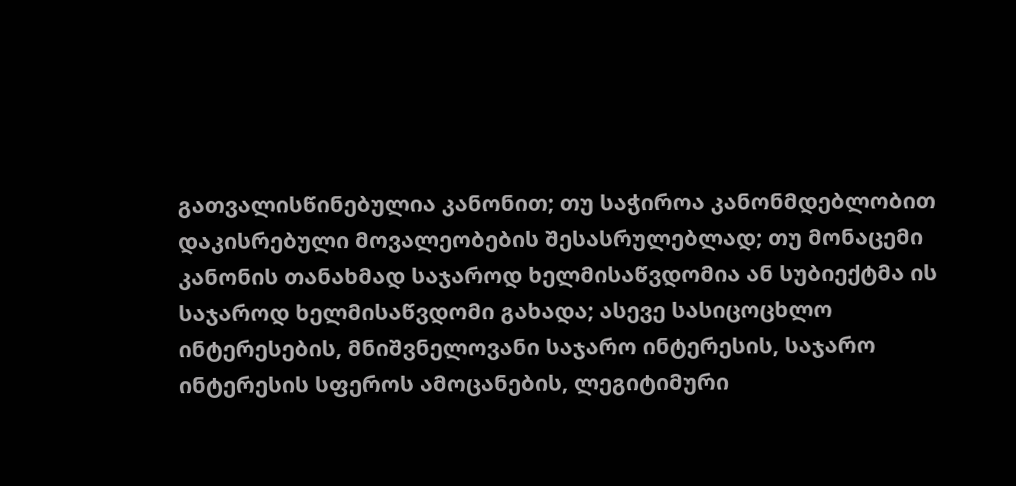გათვალისწინებულია კანონით; თუ საჭიროა კანონმდებლობით დაკისრებული მოვალეობების შესასრულებლად; თუ მონაცემი კანონის თანახმად საჯაროდ ხელმისაწვდომია ან სუბიექტმა ის საჯაროდ ხელმისაწვდომი გახადა; ასევე სასიცოცხლო ინტერესების, მნიშვნელოვანი საჯარო ინტერესის, საჯარო ინტერესის სფეროს ამოცანების, ლეგიტიმური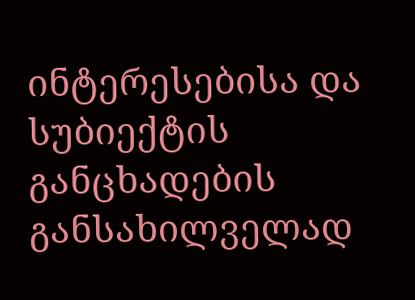ინტერესებისა და სუბიექტის განცხადების განსახილველად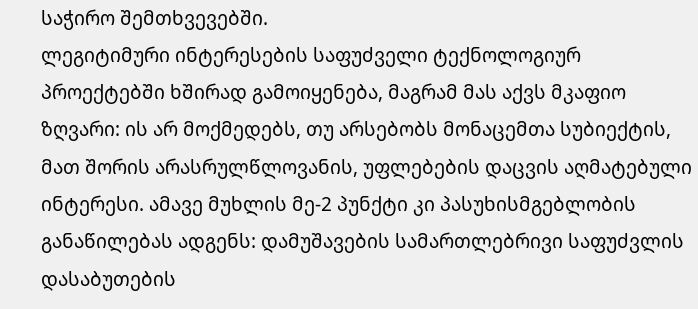საჭირო შემთხვევებში.
ლეგიტიმური ინტერესების საფუძველი ტექნოლოგიურ პროექტებში ხშირად გამოიყენება, მაგრამ მას აქვს მკაფიო ზღვარი: ის არ მოქმედებს, თუ არსებობს მონაცემთა სუბიექტის, მათ შორის არასრულწლოვანის, უფლებების დაცვის აღმატებული ინტერესი. ამავე მუხლის მე-2 პუნქტი კი პასუხისმგებლობის განაწილებას ადგენს: დამუშავების სამართლებრივი საფუძვლის დასაბუთების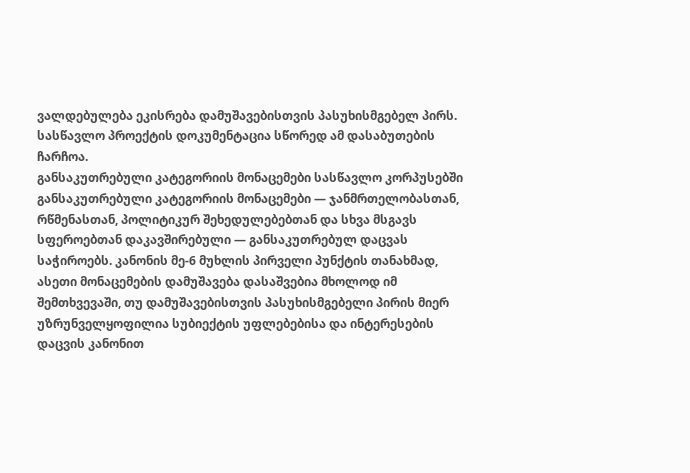ვალდებულება ეკისრება დამუშავებისთვის პასუხისმგებელ პირს. სასწავლო პროექტის დოკუმენტაცია სწორედ ამ დასაბუთების ჩარჩოა.
განსაკუთრებული კატეგორიის მონაცემები სასწავლო კორპუსებში
განსაკუთრებული კატეგორიის მონაცემები — ჯანმრთელობასთან, რწმენასთან, პოლიტიკურ შეხედულებებთან და სხვა მსგავს სფეროებთან დაკავშირებული — განსაკუთრებულ დაცვას საჭიროებს. კანონის მე-6 მუხლის პირველი პუნქტის თანახმად, ასეთი მონაცემების დამუშავება დასაშვებია მხოლოდ იმ შემთხვევაში, თუ დამუშავებისთვის პასუხისმგებელი პირის მიერ უზრუნველყოფილია სუბიექტის უფლებებისა და ინტერესების დაცვის კანონით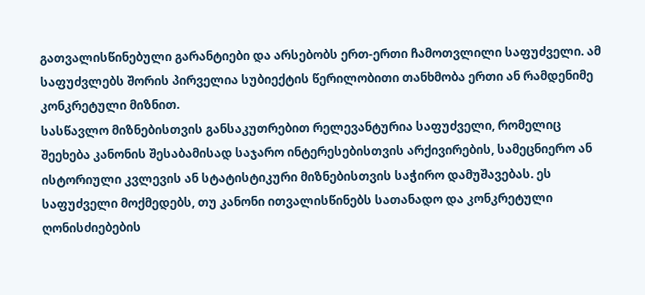გათვალისწინებული გარანტიები და არსებობს ერთ-ერთი ჩამოთვლილი საფუძველი. ამ საფუძვლებს შორის პირველია სუბიექტის წერილობითი თანხმობა ერთი ან რამდენიმე კონკრეტული მიზნით.
სასწავლო მიზნებისთვის განსაკუთრებით რელევანტურია საფუძველი, რომელიც შეეხება კანონის შესაბამისად საჯარო ინტერესებისთვის არქივირების, სამეცნიერო ან ისტორიული კვლევის ან სტატისტიკური მიზნებისთვის საჭირო დამუშავებას. ეს საფუძველი მოქმედებს, თუ კანონი ითვალისწინებს სათანადო და კონკრეტული ღონისძიებების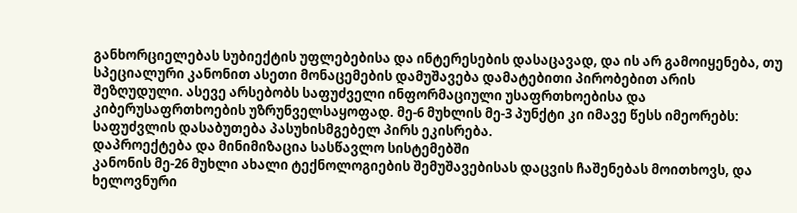განხორციელებას სუბიექტის უფლებებისა და ინტერესების დასაცავად, და ის არ გამოიყენება, თუ სპეციალური კანონით ასეთი მონაცემების დამუშავება დამატებითი პირობებით არის შეზღუდული. ასევე არსებობს საფუძველი ინფორმაციული უსაფრთხოებისა და კიბერუსაფრთხოების უზრუნველსაყოფად. მე-6 მუხლის მე-3 პუნქტი კი იმავე წესს იმეორებს: საფუძვლის დასაბუთება პასუხისმგებელ პირს ეკისრება.
დაპროექტება და მინიმიზაცია სასწავლო სისტემებში
კანონის მე-26 მუხლი ახალი ტექნოლოგიების შემუშავებისას დაცვის ჩაშენებას მოითხოვს, და ხელოვნური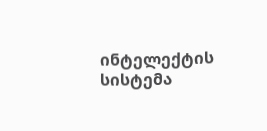ინტელექტის სისტემა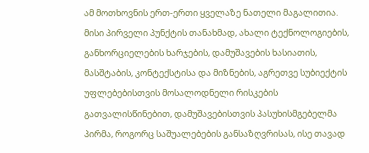ამ მოთხოვნის ერთ-ერთი ყველაზე ნათელი მაგალითია. მისი პირველი პუნქტის თანახმად, ახალი ტექნოლოგიების, განხორციელების ხარჯების, დამუშავების ხასიათის, მასშტაბის, კონტექსტისა და მიზნების, აგრეთვე სუბიექტის უფლებებისთვის მოსალოდნელი რისკების გათვალისწინებით, დამუშავებისთვის პასუხისმგებელმა პირმა, როგორც საშუალებების განსაზღვრისას, ისე თავად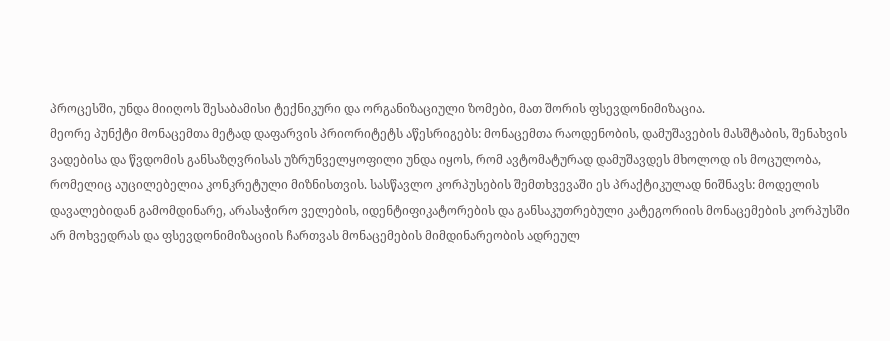პროცესში, უნდა მიიღოს შესაბამისი ტექნიკური და ორგანიზაციული ზომები, მათ შორის ფსევდონიმიზაცია.
მეორე პუნქტი მონაცემთა მეტად დაფარვის პრიორიტეტს აწესრიგებს: მონაცემთა რაოდენობის, დამუშავების მასშტაბის, შენახვის ვადებისა და წვდომის განსაზღვრისას უზრუნველყოფილი უნდა იყოს, რომ ავტომატურად დამუშავდეს მხოლოდ ის მოცულობა, რომელიც აუცილებელია კონკრეტული მიზნისთვის. სასწავლო კორპუსების შემთხვევაში ეს პრაქტიკულად ნიშნავს: მოდელის დავალებიდან გამომდინარე, არასაჭირო ველების, იდენტიფიკატორების და განსაკუთრებული კატეგორიის მონაცემების კორპუსში არ მოხვედრას და ფსევდონიმიზაციის ჩართვას მონაცემების მიმდინარეობის ადრეულ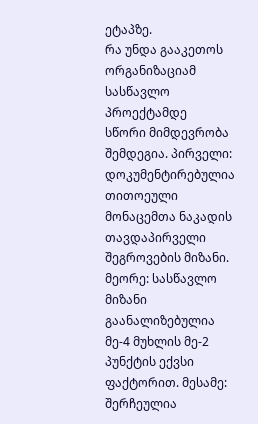ეტაპზე.
რა უნდა გააკეთოს ორგანიზაციამ სასწავლო პროექტამდე
სწორი მიმდევრობა შემდეგია. პირველი: დოკუმენტირებულია თითოეული მონაცემთა ნაკადის თავდაპირველი შეგროვების მიზანი. მეორე: სასწავლო მიზანი გაანალიზებულია მე-4 მუხლის მე-2 პუნქტის ექვსი ფაქტორით. მესამე: შერჩეულია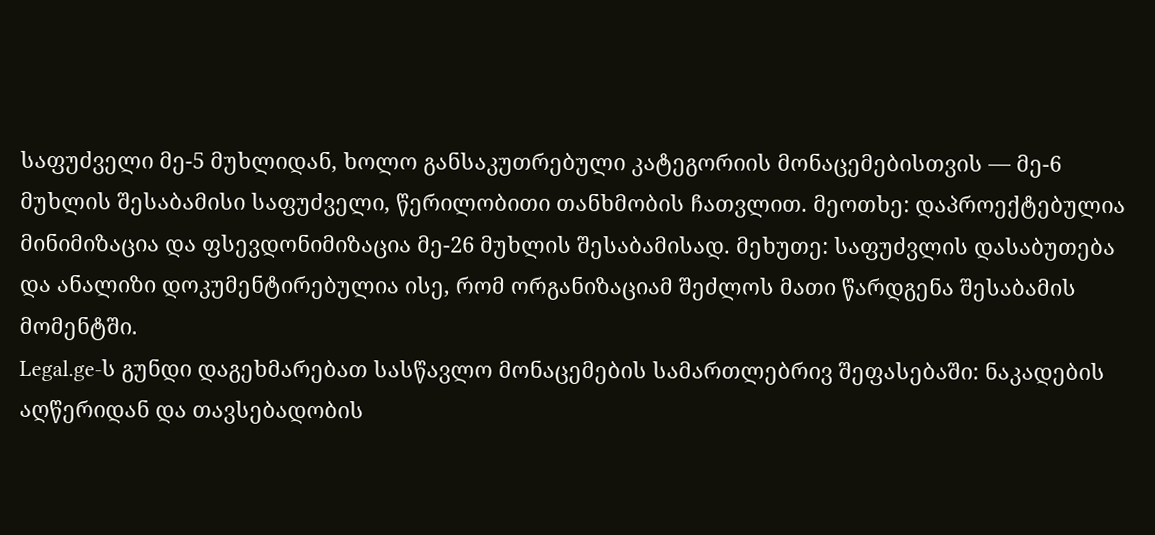საფუძველი მე-5 მუხლიდან, ხოლო განსაკუთრებული კატეგორიის მონაცემებისთვის — მე-6 მუხლის შესაბამისი საფუძველი, წერილობითი თანხმობის ჩათვლით. მეოთხე: დაპროექტებულია მინიმიზაცია და ფსევდონიმიზაცია მე-26 მუხლის შესაბამისად. მეხუთე: საფუძვლის დასაბუთება და ანალიზი დოკუმენტირებულია ისე, რომ ორგანიზაციამ შეძლოს მათი წარდგენა შესაბამის მომენტში.
Legal.ge-ს გუნდი დაგეხმარებათ სასწავლო მონაცემების სამართლებრივ შეფასებაში: ნაკადების აღწერიდან და თავსებადობის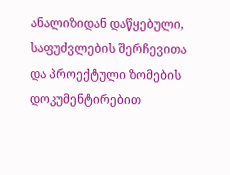ანალიზიდან დაწყებული, საფუძვლების შერჩევითა და პროექტული ზომების დოკუმენტირებით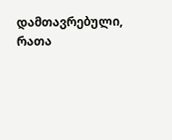დამთავრებული, რათა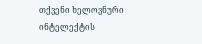თქვენი ხელოვნური ინტელექტის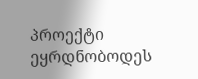პროექტი ეყრდნობოდეს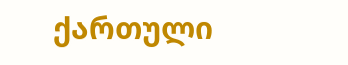ქართული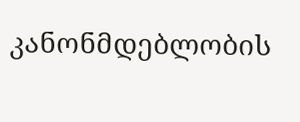კანონმდებლობის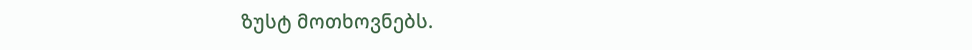ზუსტ მოთხოვნებს.